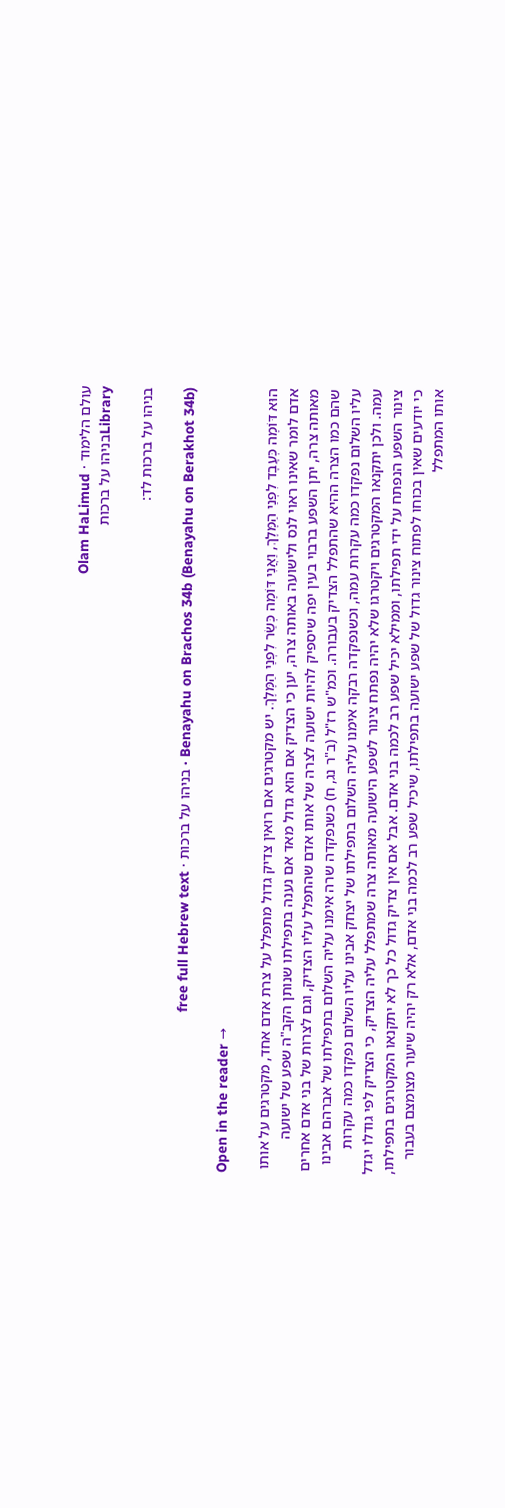עולם הלימוד · Olam HaLimud
Libraryבניהו על ברכות

בניהו על ברכות לד:

Benayahu on Brachos 34b (Benayahu on Berakhot 34b) · בניהו על ברכות · free full Hebrew text

Open in the reader →

הוּא דּוֹמֶה כְּעֶבֶד לִפְנֵי הַמֶּלֶךְ, וַאֲנִי דּוֹמֶה כְּשַׂר לִפְנֵי הַמֶּלֶךְ. יש מקטרגים אם רואין צדיק גדול מתפלל על צרת אדם אחד, מקטרגים על אותו אדם לומר שאינו ראוי לנס ולישועה באותה צרה, יען כי הצדיק אם הוא גדול מאד אם נענה בתפילתו שנותן הקב"ה שפע של ישועה מאותה צרה, יתן השפע ברבוי בעין יפה שיספיק להיות ישועה לצרה של אותו אדם שהתפלל עליו הצדיק, וגם לצרות של בני אדם אחרים שהם כמו הצרה ההיא שהתפלל הצדיק בעבורה. וכמ"ש רז"ל (ב"ר נג, ח) כשנפקדה שרה אימנו עליה השלום בתפילתו של אברהם אבינו עליו השלום נפקדו כמה עקרות עמה, וכשנפקדה רבקה אימנו עליה השלום בתפילתו של יצחק אבינו עליו השלום נפקדו כמה עקרות עמה. ולכן יתקנאו המקטרגים ויקטרגו שלא יהיה נפתח צינור לשפע הישועה מאותה צרה שמתפלל עליה הצדיק, כי הצדיק לפי גודלו יגדל צינור השפע הנפתח על ידי תפילתו, וממילא יכיל שפע רב לכמה בני אדם. אבל אם אין צדיק גדול כל כך לא יתקנאו המקטרגים בתפילתו, כי יודעים שאין בכוחו לפתוח צינור גדול של שפע ישועה בתפילתו, שיכיל שפע רב לכמה בני אדם, אלא רק יהיה שיעור מצומצם בעבור אותו המתפלל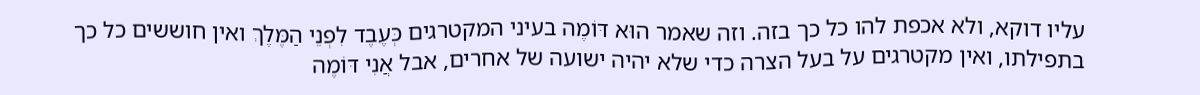עליו דוקא, ולא אכפת להו כל כך בזה. וזה שאמר הוּא דּוֹמֶה בעיני המקטרגים כְּעֶבֶד לִפְנֵי הַמֶּלֶךְ ואין חוששים כל כך בתפילתו, ואין מקטרגים על בעל הצרה כדי שלא יהיה ישועה של אחרים, אבל אֲנִי דּוֹמֶה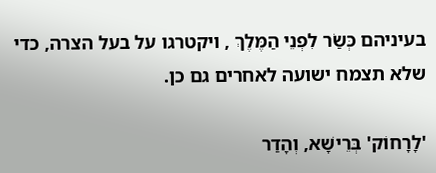בעיניהם כְּשַׂר לִפְנֵי הַמֶּלֶךְ , ויקטרגו על בעל הצרה, כדי שלא תצמח ישועה לאחרים גם כן.

'לָרָחוֹק' בְּרֵישָׁא, וְהָדַר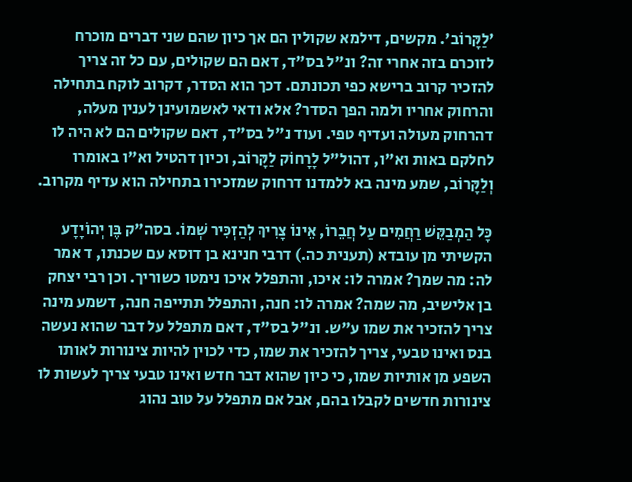'לַקָּרוֹב'. מקשים, דילמא שקולין הם אך כיון שהם שני דברים מוכרח לזוכרם בזה אחרי זה? ונ"ל בס"ד, דאם הם שקולים, עם כל זה צריך להזכיר קרוב ברישא כפי תכונתם. דכך הוא הסדר, דקרוב לוקח בתחילה והרחוק אחריו ולמה הפך הסדר? אלא ודאי לאשמועינן לענין מעלה, דהרחוק מעולה ועדיף טפי. ועוד נ"ל בס"ד, דאם שקולים הם לא היה לו לחלקם באות וא"ו, דהול"ל לָרָחוֹק לַקָּרוֹב, וכיון דהטיל וא"ו באומרו וְלַקָּרוֹב, שמע מינה בא ללמדנו דרחוק שמזכירו בתחילה הוא עדיף מקרוב.

כָּל הַמְבַקֵּשׁ רַחֲמִים עַל חֲבֵרוֹ, אֵינוֹ צָרִיךְ לְהַזְכִּיר שְׁמוֹ. בסה"ק בֶּן יְהוֹיָדָע הקשיתי מן עובדא (תענית כה.) דרבי חנינא בן דוסא עם שכנתו, ד אמר לה: מה שמך? אמרה לו: איכו, והתפלל איכו נימטו כשוריך. וכן רבי יצחק בן אלישיב, מה שמה? אמרה לו: חנה, והתפלל תתייפה חנה, דשמע מינה צריך להזכיר את שמו ע"ש. ונ"ל בס"ד, דאם מתפלל על דבר שהוא נעשה בנס ואינו טבעי, צריך להזכיר את שמו, כדי לכוין להיות צינורות לאותו השפע מן אותיות שמו, כי כיון שהוא דבר חדש ואינו טבעי צריך לעשות לו צינורות חדשים לקבלו בהם, אבל אם מתפלל על טוב נהוג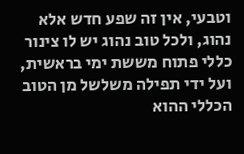וטבעי, אין זה שפע חדש אלא נהוג, ולכל טוב נהוג יש לו צינור כללי פתוח מששת ימי בראשית, ועל ידי תפילה משלשל מן הטוב הכללי ההוא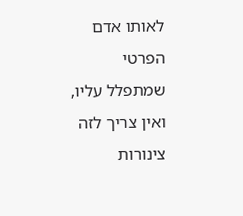לאותו אדם הפרטי שמתפלל עליו, ואין צריך לזה צינורות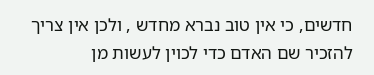חדשים, כי אין טוב נברא מחדש , ולכן אין צריך להזכיר שם האדם כדי לכוין לעשות מן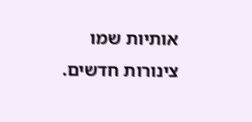אותיות שמו צינורות חדשים.